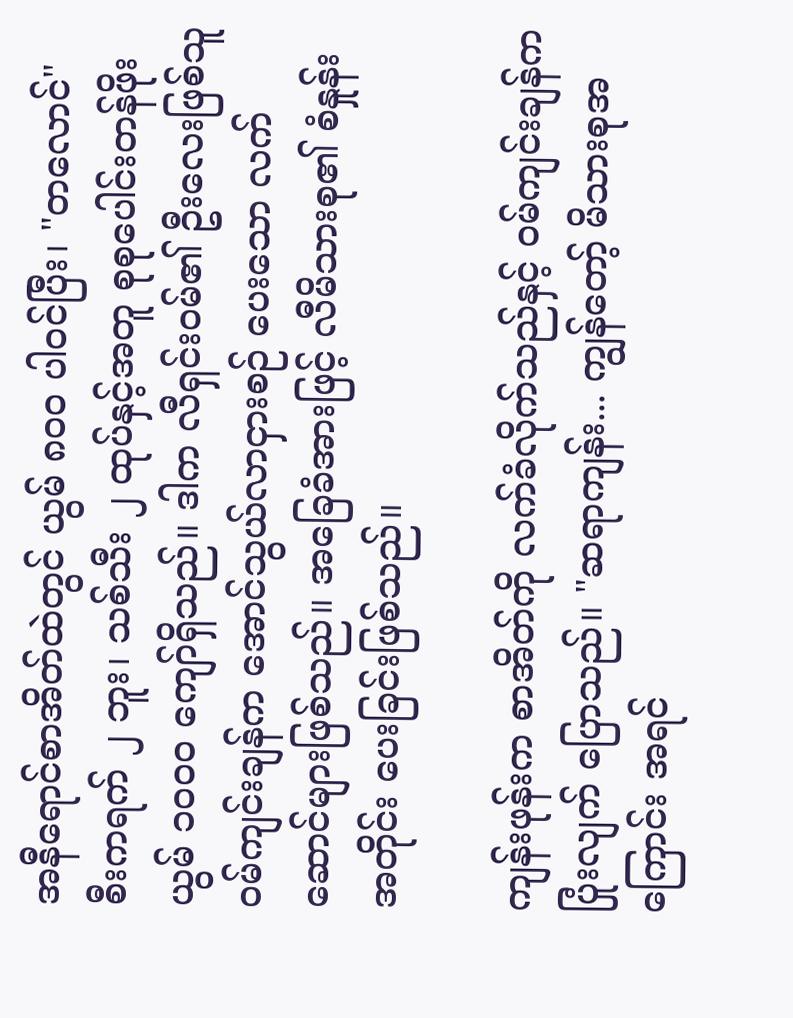အနီရောင်စာအိတ်ထဲတွင် ယွမ် ၈၀၀ ပါဝင်ပြီး၊ "တလောင်" စီးကရက် ၂ ဘူး၊ သစ်သီး ၂ ထုပ်နှင့်အတူ စုစုပေါင်းတန်ဖိုး ယွမ် ၁၀၀၀ ကျော်ရှိသည်။ ဒါက လီရှင်းဝမ်၏ ဦးလေးဖြစ်သူ ဝမ်ကျင်းချန်က အောင်သွယ်လာငှားစဉ် ပေးသော လက်ဆောင်များဖြစ်သည်။ အခြေခံအားဖြင့် လီမိသားစု၏ စံနှုန်းအတိုင်း ပေးခြင်းဖြစ်သည်။

ကျန်းဖုန်းက စာအိတ်ကို လက်ခံလိုက်သည်နှင့် ဝမ်ကျင်းချန်က ပြုံးလျက် ပြောသည်။ "ဆရာကျန်း... ကျွန်တော့် မိသားစုအကြောင်း အရင်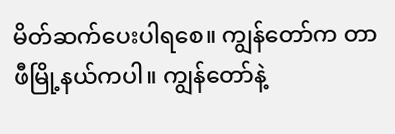မိတ်ဆက်ပေးပါရစေ။ ကျွန်တော်က တာဖီမြို့နယ်ကပါ။ ကျွန်တော်နဲ့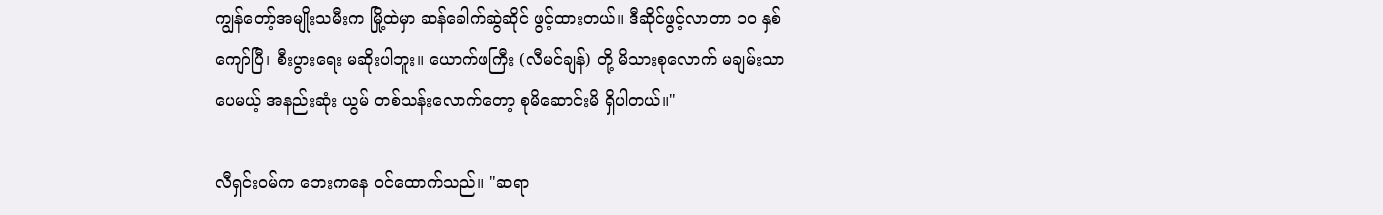ကျွန်တော့်အမျိုးသမီးက မြို့ထဲမှာ ဆန်ခေါက်ဆွဲဆိုင် ဖွင့်ထားတယ်။ ဒီဆိုင်ဖွင့်လာတာ ၁၀ နှစ်ကျော်ပြီ၊ စီးပွားရေး မဆိုးပါဘူး။ ယောက်ဖကြီး (လီမင်ချန်) တို့ မိသားစုလောက် မချမ်းသာပေမယ့် အနည်းဆုံး ယွမ် တစ်သန်းလောက်တော့ စုမိဆောင်းမိ ရှိပါတယ်။"

လီရှင်းဝမ်က ဘေးကနေ ဝင်ထောက်သည်။ "ဆရာ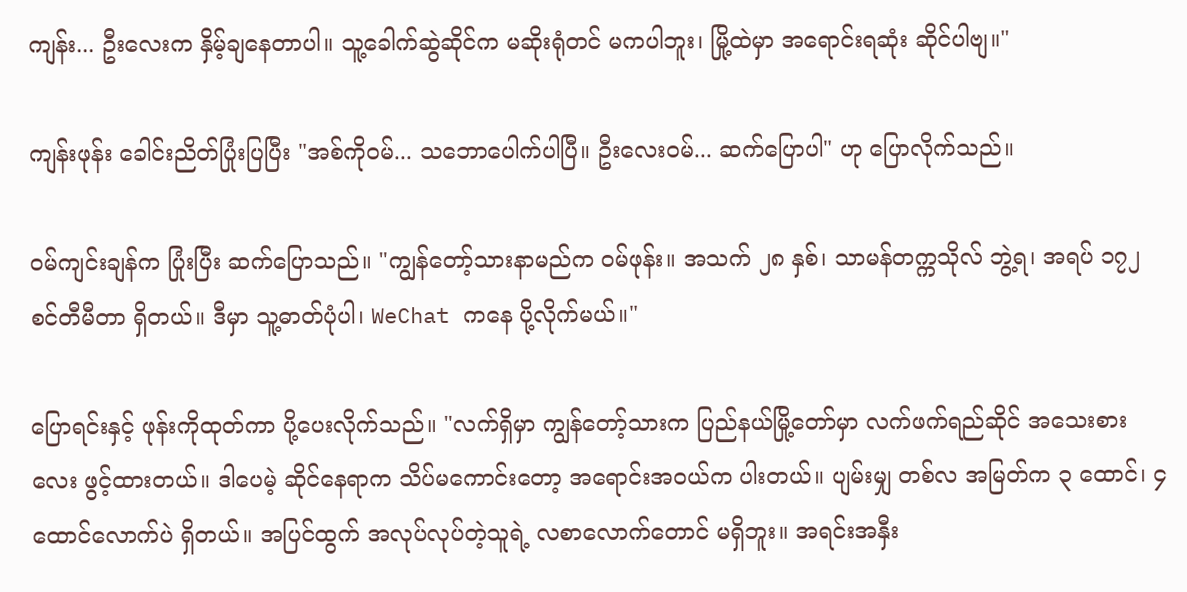ကျန်း... ဦးလေးက နှိမ့်ချနေတာပါ။ သူ့ခေါက်ဆွဲဆိုင်က မဆိုးရုံတင် မကပါဘူး၊ မြို့ထဲမှာ အရောင်းရဆုံး ဆိုင်ပါဗျ။"

ကျန်းဖုန်း ခေါင်းညိတ်ပြုံးပြပြီး "အစ်ကိုဝမ်... သဘောပေါက်ပါပြီ။ ဦးလေးဝမ်... ဆက်ပြောပါ" ဟု ပြောလိုက်သည်။

ဝမ်ကျင်းချန်က ပြုံးပြီး ဆက်ပြောသည်။ "ကျွန်တော့်သားနာမည်က ဝမ်ဖုန်း။ အသက် ၂၈ နှစ်၊ သာမန်တက္ကသိုလ် ဘွဲ့ရ၊ အရပ် ၁၇၂ စင်တီမီတာ ရှိတယ်။ ဒီမှာ သူ့ဓာတ်ပုံပါ၊ WeChat ကနေ ပို့လိုက်မယ်။"

ပြောရင်းနှင့် ဖုန်းကိုထုတ်ကာ ပို့ပေးလိုက်သည်။ "လက်ရှိမှာ ကျွန်တော့်သားက ပြည်နယ်မြို့တော်မှာ လက်ဖက်ရည်ဆိုင် အသေးစားလေး ဖွင့်ထားတယ်။ ဒါပေမဲ့ ဆိုင်နေရာက သိပ်မကောင်းတော့ အရောင်းအဝယ်က ပါးတယ်။ ပျမ်းမျှ တစ်လ အမြတ်က ၃ ထောင်၊ ၄ ထောင်လောက်ပဲ ရှိတယ်။ အပြင်ထွက် အလုပ်လုပ်တဲ့သူရဲ့ လစာလောက်တောင် မရှိဘူး။ အရင်းအနှီး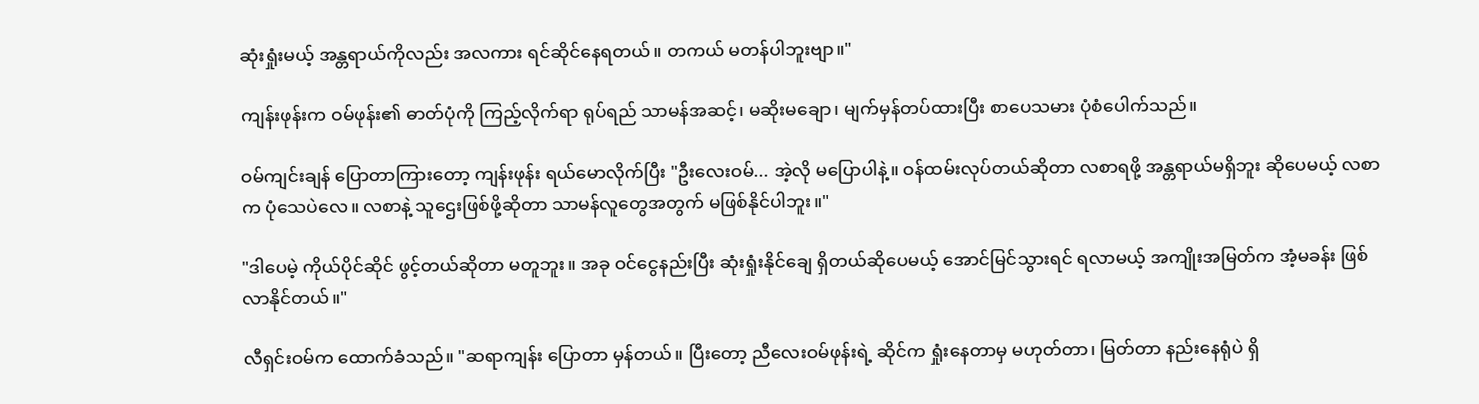ဆုံးရှုံးမယ့် အန္တရာယ်ကိုလည်း အလကား ရင်ဆိုင်နေရတယ်။ တကယ် မတန်ပါဘူးဗျာ။"

ကျန်းဖုန်းက ဝမ်ဖုန်း၏ ဓာတ်ပုံကို ကြည့်လိုက်ရာ ရုပ်ရည် သာမန်အဆင့်၊ မဆိုးမချော၊ မျက်မှန်တပ်ထားပြီး စာပေသမား ပုံစံပေါက်သည်။

ဝမ်ကျင်းချန် ပြောတာကြားတော့ ကျန်းဖုန်း ရယ်မောလိုက်ပြီး "ဦးလေးဝမ်... အဲ့လို မပြောပါနဲ့။ ဝန်ထမ်းလုပ်တယ်ဆိုတာ လစာရဖို့ အန္တရာယ်မရှိဘူး ဆိုပေမယ့် လစာက ပုံသေပဲလေ။ လစာနဲ့ သူဌေးဖြစ်ဖို့ဆိုတာ သာမန်လူတွေအတွက် မဖြစ်နိုင်ပါဘူး။"

"ဒါပေမဲ့ ကိုယ်ပိုင်ဆိုင် ဖွင့်တယ်ဆိုတာ မတူဘူး။ အခု ဝင်ငွေနည်းပြီး ဆုံးရှုံးနိုင်ချေ ရှိတယ်ဆိုပေမယ့် အောင်မြင်သွားရင် ရလာမယ့် အကျိုးအမြတ်က အံ့မခန်း ဖြစ်လာနိုင်တယ်။"

လီရှင်းဝမ်က ထောက်ခံသည်။ "ဆရာကျန်း ပြောတာ မှန်တယ်။ ပြီးတော့ ညီလေးဝမ်ဖုန်းရဲ့ ဆိုင်က ရှုံးနေတာမှ မဟုတ်တာ၊ မြတ်တာ နည်းနေရုံပဲ ရှိ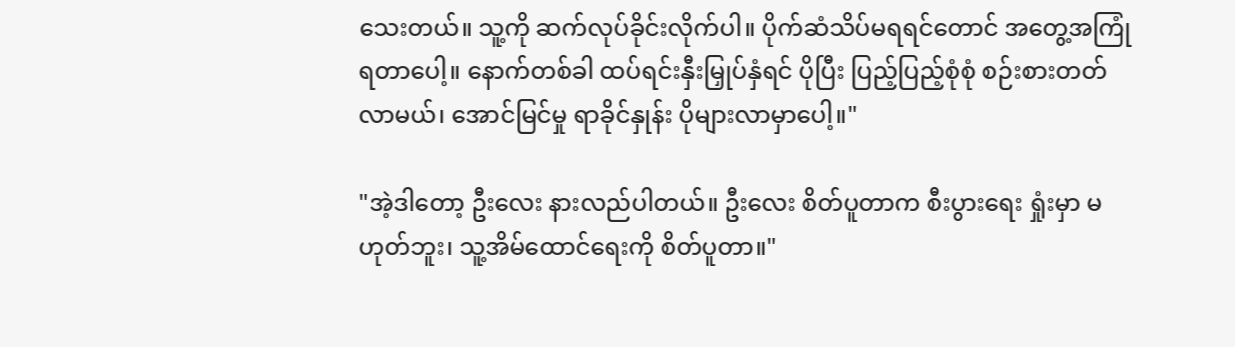သေးတယ်။ သူ့ကို ဆက်လုပ်ခိုင်းလိုက်ပါ။ ပိုက်ဆံသိပ်မရရင်တောင် အတွေ့အကြုံ ရတာပေါ့။ နောက်တစ်ခါ ထပ်ရင်းနှီးမြှုပ်နှံရင် ပိုပြီး ပြည့်ပြည့်စုံစုံ စဉ်းစားတတ်လာမယ်၊ အောင်မြင်မှု ရာခိုင်နှုန်း ပိုများလာမှာပေါ့။"

"အဲ့ဒါတော့ ဦးလေး နားလည်ပါတယ်။ ဦးလေး စိတ်ပူတာက စီးပွားရေး ရှုံးမှာ မဟုတ်ဘူး၊ သူ့အိမ်ထောင်ရေးကို စိတ်ပူတာ။"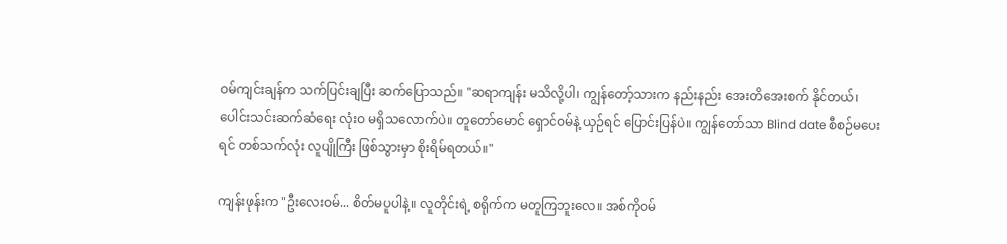ဝမ်ကျင်းချန်က သက်ပြင်းချပြီး ဆက်ပြောသည်။ "ဆရာကျန်း မသိလို့ပါ၊ ကျွန်တော့်သားက နည်းနည်း အေးတိအေးစက် နိုင်တယ်၊ ပေါင်းသင်းဆက်ဆံရေး လုံးဝ မရှိသလောက်ပဲ။ တူတော်မောင် ရှောင်ဝမ်နဲ့ ယှဉ်ရင် ပြောင်းပြန်ပဲ။ ကျွန်တော်သာ Blind date စီစဉ်မပေးရင် တစ်သက်လုံး လူပျိုကြီး ဖြစ်သွားမှာ စိုးရိမ်ရတယ်။"

ကျန်းဖုန်းက "ဦးလေးဝမ်... စိတ်မပူပါနဲ့။ လူတိုင်းရဲ့ စရိုက်က မတူကြဘူးလေ။ အစ်ကိုဝမ်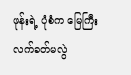ဖုန်းရဲ့ ပုံစံက မြေကြီးလက်ခတ်မလွဲ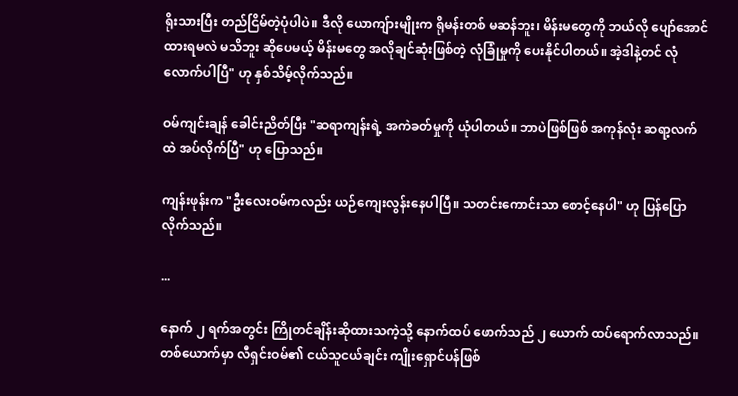ရိုးသားပြီး တည်ငြိမ်တဲ့ပုံပါပဲ။ ဒီလို ယောကျ်ားမျိုးက ရိုမန်းတစ် မဆန်ဘူး၊ မိန်းမတွေကို ဘယ်လို ပျော်အောင်ထားရမလဲ မသိဘူး ဆိုပေမယ့် မိန်းမတွေ အလိုချင်ဆုံးဖြစ်တဲ့ လုံခြုံမှုကို ပေးနိုင်ပါတယ်။ အဲ့ဒါနဲ့တင် လုံလောက်ပါပြီ" ဟု နှစ်သိမ့်လိုက်သည်။

ဝမ်ကျင်းချန် ခေါင်းညိတ်ပြီး "ဆရာကျန်းရဲ့ အကဲခတ်မှုကို ယုံပါတယ်။ ဘာပဲဖြစ်ဖြစ် အကုန်လုံး ဆရာ့လက်ထဲ အပ်လိုက်ပြီ" ဟု ပြောသည်။

ကျန်းဖုန်းက "ဦးလေးဝမ်ကလည်း ယဉ်ကျေးလွန်းနေပါပြီ။ သတင်းကောင်းသာ စောင့်နေပါ" ဟု ပြန်ပြောလိုက်သည်။

...

နောက် ၂ ရက်အတွင်း ကြိုတင်ချိန်းဆိုထားသကဲ့သို့ နောက်ထပ် ဖောက်သည် ၂ ယောက် ထပ်ရောက်လာသည်။ တစ်ယောက်မှာ လီရှင်းဝမ်၏ ငယ်သူငယ်ချင်း ကျိုးရှောင်ပန်ဖြစ်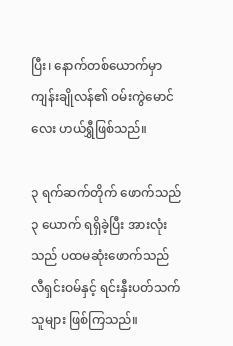ပြီး၊ နောက်တစ်ယောက်မှာ ကျန်းချိုလန်၏ ဝမ်းကွဲမောင်လေး ဟယ်ရွှီဖြစ်သည်။

၃ ရက်ဆက်တိုက် ဖောက်သည် ၃ ယောက် ရရှိခဲ့ပြီး အားလုံးသည် ပထမဆုံးဖောက်သည် လီရှင်းဝမ်နှင့် ရင်းနှီးပတ်သက်သူများ ဖြစ်ကြသည်။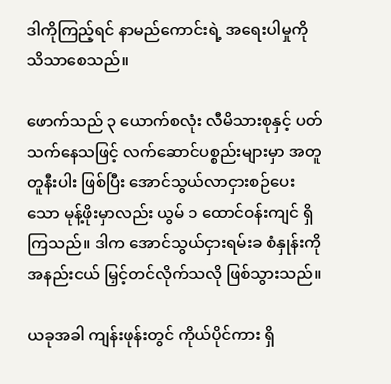ဒါကိုကြည့်ရင် နာမည်ကောင်းရဲ့ အရေးပါမှုကို သိသာစေသည်။

ဖောက်သည် ၃ ယောက်စလုံး လီမိသားစုနှင့် ပတ်သက်နေသဖြင့် လက်ဆောင်ပစ္စည်းများမှာ အတူတူနီးပါး ဖြစ်ပြီး အောင်သွယ်လာငှားစဉ်ပေးသော မုန့်ဖိုးမှာလည်း ယွမ် ၁ ထောင်ဝန်းကျင် ရှိကြသည်။ ဒါက အောင်သွယ်ငှားရမ်းခ စံနှုန်းကို အနည်းငယ် မြှင့်တင်လိုက်သလို ဖြစ်သွားသည်။

ယခုအခါ ကျန်းဖုန်းတွင် ကိုယ်ပိုင်ကား ရှိ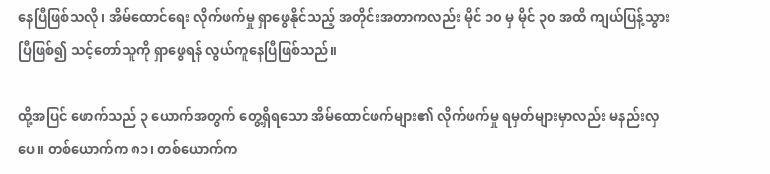နေပြီဖြစ်သလို၊ အိမ်ထောင်ရေး လိုက်ဖက်မှု ရှာဖွေနိုင်သည့် အတိုင်းအတာကလည်း မိုင် ၁၀ မှ မိုင် ၃၀ အထိ ကျယ်ပြန့်သွားပြီဖြစ်၍ သင့်တော်သူကို ရှာဖွေရန် လွယ်ကူနေပြီဖြစ်သည်။

ထို့အပြင် ဖောက်သည် ၃ ယောက်အတွက် တွေ့ရှိရသော အိမ်ထောင်ဖက်များ၏ လိုက်ဖက်မှု ရမှတ်များမှာလည်း မနည်းလှပေ။ တစ်ယောက်က ၈၁၊ တစ်ယောက်က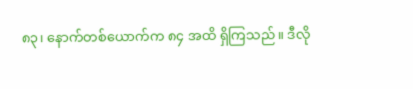၈၃၊ နောက်တစ်ယောက်က ၈၄ အထိ ရှိကြသည်။ ဒီလို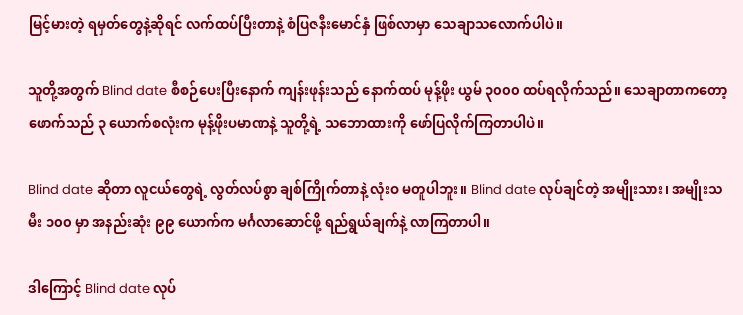မြင့်မားတဲ့ ရမှတ်တွေနဲ့ဆိုရင် လက်ထပ်ပြီးတာနဲ့ စံပြဇနီးမောင်နှံ ဖြစ်လာမှာ သေချာသလောက်ပါပဲ။

သူတို့အတွက် Blind date စီစဉ်ပေးပြီးနောက် ကျန်းဖုန်းသည် နောက်ထပ် မုန့်ဖိုး ယွမ် ၃၀၀၀ ထပ်ရလိုက်သည်။ သေချာတာကတော့ ဖောက်သည် ၃ ယောက်စလုံးက မုန့်ဖိုးပမာဏနဲ့ သူတို့ရဲ့ သဘောထားကို ဖော်ပြလိုက်ကြတာပါပဲ။

Blind date ဆိုတာ လူငယ်တွေရဲ့ လွတ်လပ်စွာ ချစ်ကြိုက်တာနဲ့ လုံးဝ မတူပါဘူး။ Blind date လုပ်ချင်တဲ့ အမျိုးသား၊ အမျိုးသမီး ၁၀၀ မှာ အနည်းဆုံး ၉၉ ယောက်က မင်္ဂလာဆောင်ဖို့ ရည်ရွယ်ချက်နဲ့ လာကြတာပါ။

ဒါကြောင့် Blind date လုပ်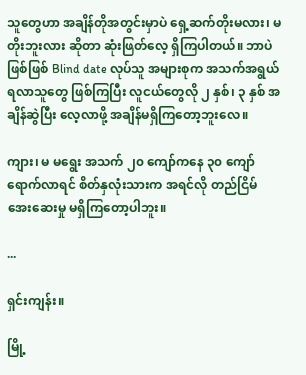သူတွေဟာ အချိန်တိုအတွင်းမှာပဲ ရှေ့ဆက်တိုးမလား၊ မတိုးဘူးလား ဆိုတာ ဆုံးဖြတ်လေ့ ရှိကြပါတယ်။ ဘာပဲဖြစ်ဖြစ် Blind date လုပ်သူ အများစုက အသက်အရွယ် ရလာသူတွေ ဖြစ်ကြပြီး လူငယ်တွေလို ၂ နှစ်၊ ၃ နှစ် အချိန်ဆွဲပြီး လေ့လာဖို့ အချိန်မရှိကြတော့ဘူးလေ။

ကျား၊ မ မရွေး အသက် ၂၀ ကျော်ကနေ ၃၀ ကျော် ရောက်လာရင် စိတ်နှလုံးသားက အရင်လို တည်ငြိမ်အေးဆေးမှု မရှိကြတော့ပါဘူး။

...

ရှင်းကျန်း။

မြို့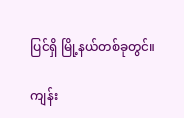ပြင်ရှိ မြို့နယ်တစ်ခုတွင်။

ကျန်း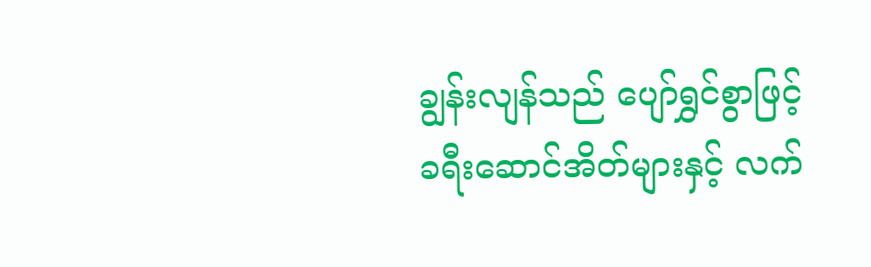ချွန်းလျန်သည် ပျော်ရွှင်စွာဖြင့် ခရီးဆောင်အိတ်များနှင့် လက်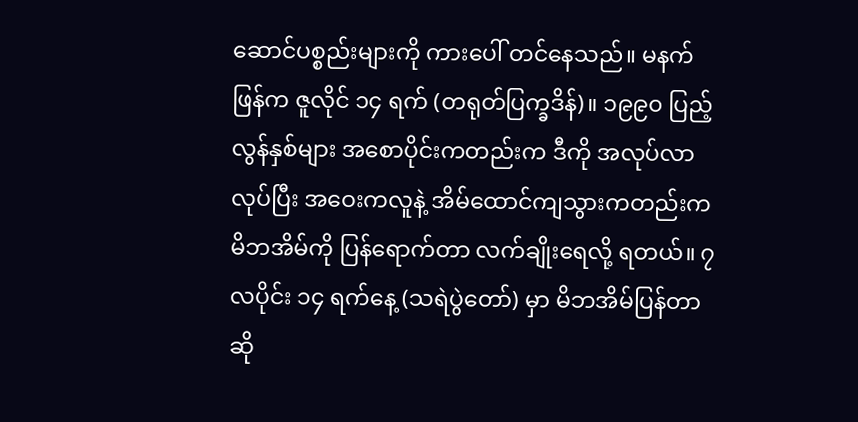ဆောင်ပစ္စည်းများကို ကားပေါ် တင်နေသည်။ မနက်ဖြန်က ဇူလိုင် ၁၄ ရက် (တရုတ်ပြက္ခဒိန်)။ ၁၉၉၀ ပြည့်လွန်နှစ်များ အစောပိုင်းကတည်းက ဒီကို အလုပ်လာလုပ်ပြီး အဝေးကလူနဲ့ အိမ်ထောင်ကျသွားကတည်းက မိဘအိမ်ကို ပြန်ရောက်တာ လက်ချိုးရေလို့ ရတယ်။ ၇ လပိုင်း ၁၄ ရက်နေ့ (သရဲပွဲတော်) မှာ မိဘအိမ်ပြန်တာဆို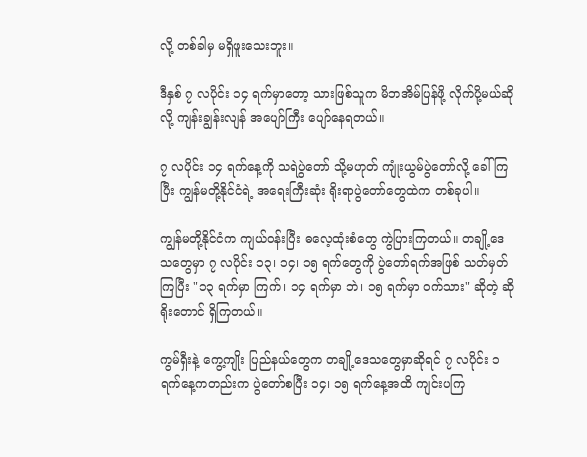လို့ တစ်ခါမှ မရှိဖူးသေးဘူး။

ဒီနှစ် ၇ လပိုင်း ၁၄ ရက်မှာတော့ သားဖြစ်သူက မိဘအိမ်ပြန်ဖို့ လိုက်ပို့မယ်ဆိုလို့ ကျန်းချွန်းလျန် အပျော်ကြီး ပျော်နေရတယ်။

၇ လပိုင်း ၁၄ ရက်နေ့ကို သရဲပွဲတော် သို့မဟုတ် ကျုံးယွမ်ပွဲတော်လို့ ခေါ်ကြပြီး ကျွန်မတို့နိုင်ငံရဲ့ အရေးကြီးဆုံး ရိုးရာပွဲတော်တွေထဲက တစ်ခုပါ။

ကျွန်မတို့နိုင်ငံက ကျယ်ဝန်းပြီး ဓလေ့ထုံးစံတွေ ကွဲပြားကြတယ်။ တချို့ဒေသတွေမှာ ၇ လပိုင်း ၁၃၊ ၁၄၊ ၁၅ ရက်တွေကို ပွဲတော်ရက်အဖြစ် သတ်မှတ်ကြပြီး "၁၃ ရက်မှာ ကြက်၊ ၁၄ ရက်မှာ ဘဲ၊ ၁၅ ရက်မှာ ဝက်သား" ဆိုတဲ့ ဆိုရိုးတောင် ရှိကြတယ်။

ကွမ်ရှီးနဲ့ ကွေ့ကျိုး ပြည်နယ်တွေက တချို့ဒေသတွေမှာဆိုရင် ၇ လပိုင်း ၁ ရက်နေ့ကတည်းက ပွဲတော်စပြီး ၁၄၊ ၁၅ ရက်နေ့အထိ ကျင်းပကြ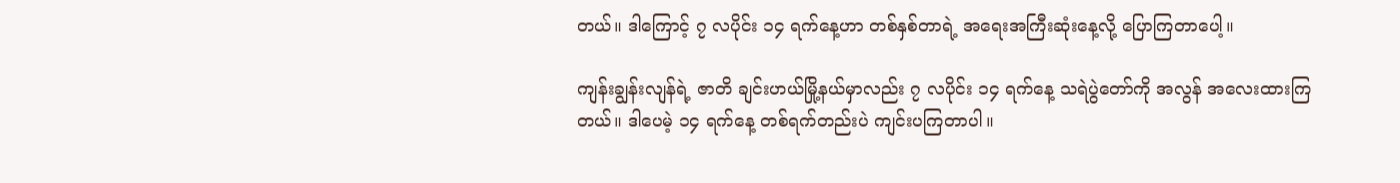တယ်။ ဒါကြောင့် ၇ လပိုင်း ၁၄ ရက်နေ့ဟာ တစ်နှစ်တာရဲ့ အရေးအကြီးဆုံးနေ့လို့ ပြောကြတာပေါ့။

ကျန်းချွန်းလျန်ရဲ့ ဇာတိ ချင်းဟယ်မြို့နယ်မှာလည်း ၇ လပိုင်း ၁၄ ရက်နေ့ သရဲပွဲတော်ကို အလွန် အလေးထားကြတယ်။ ဒါပေမဲ့ ၁၄ ရက်နေ့ တစ်ရက်တည်းပဲ ကျင်းပကြတာပါ။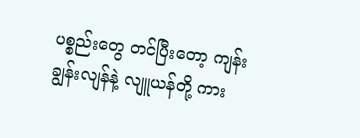ပစ္စည်းတွေ တင်ပြီးတော့ ကျန်းချွန်းလျန်နဲ့ လျူယန်တို့ ကား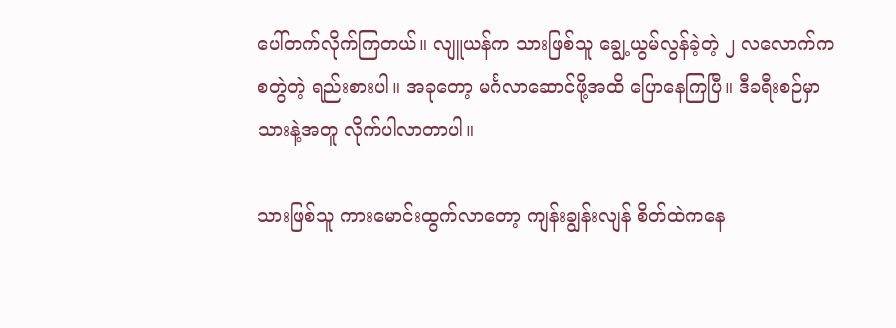ပေါ်တက်လိုက်ကြတယ်။ လျူယန်က သားဖြစ်သူ ချွေ့ယွမ်လွန်ခဲ့တဲ့ ၂ လလောက်က စတွဲတဲ့ ရည်းစားပါ။ အခုတော့ မင်္ဂလာဆောင်ဖို့အထိ ပြောနေကြပြီ။ ဒီခရီးစဉ်မှာ သားနဲ့အတူ လိုက်ပါလာတာပါ။

သားဖြစ်သူ ကားမောင်းထွက်လာတော့ ကျန်းချွန်းလျန် စိတ်ထဲကနေ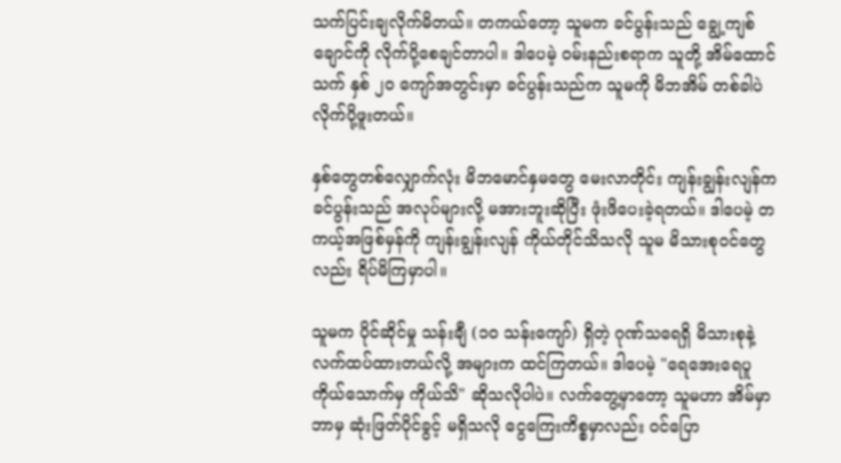သက်ပြင်းချလိုက်မိတယ်။ တကယ်တော့ သူမက ခင်ပွန်းသည် ချွေ့ကျစ်ချောင်ကို လိုက်ပို့စေချင်တာပါ။ ဒါပေမဲ့ ဝမ်းနည်းစရာက သူတို့ အိမ်ထောင်သက် နှစ် ၂၀ ကျော်အတွင်းမှာ ခင်ပွန်းသည်က သူမကို မိဘအိမ် တစ်ခါပဲ လိုက်ပို့ဖူးတယ်။

နှစ်တွေတစ်လျှောက်လုံး မိဘမောင်နှမတွေ မေးလာတိုင်း ကျန်းချွန်းလျန်က ခင်ပွန်းသည် အလုပ်များလို့ မအားဘူးဆိုပြီး ဖုံးဖိပေးခဲ့ရတယ်။ ဒါပေမဲ့ တကယ့်အဖြစ်မှန်ကို ကျန်းချွန်းလျန် ကိုယ်တိုင်သိသလို သူမ မိသားစုဝင်တွေလည်း ရိပ်မိကြမှာပါ။

သူမက ပိုင်ဆိုင်မှု သန်းချီ (၁၀ သန်းကျော်) ရှိတဲ့ ဂုဏ်သရေရှိ မိသားစုနဲ့ လက်ထပ်ထားတယ်လို့ အများက ထင်ကြတယ်။ ဒါပေမဲ့ "ရေအေးရေပူ ကိုယ်သောက်မှ ကိုယ်သိ" ဆိုသလိုပါပဲ။ လက်တွေ့မှာတော့ သူမဟာ အိမ်မှာ ဘာမှ ဆုံးဖြတ်ပိုင်ခွင့် မရှိသလို ငွေကြေးကိစ္စမှာလည်း ဝင်ပြော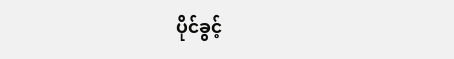ပိုင်ခွင့်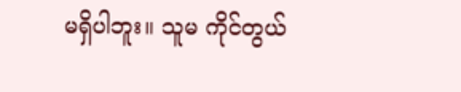မရှိပါဘူး။ သူမ ကိုင်တွယ်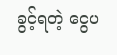ခွင့်ရတဲ့ ငွေပ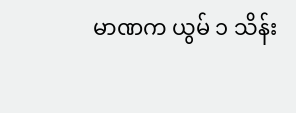မာဏက ယွမ် ၁ သိန်း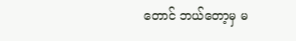တောင် ဘယ်တော့မှ မ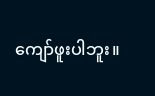ကျော်ဖူးပါဘူး။